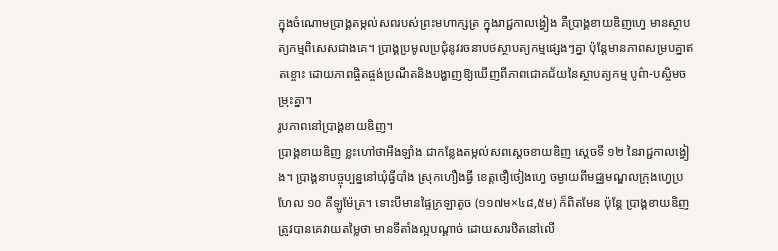ក្នុងចំណោមប្រាង្គតម្កល់សពរបស់ព្រះមហាក្សត្រ ក្នុងរាជ្ជកាលង្វៀង គឺប្រាង្គខាយឌិញហ្វេ មានស្ថាបត្យកម្មពិសេសជាងគេ។ ប្រាង្គប្រមូលប្រជុំនូវរចនាបថស្ថាបត្យកម្មផ្សេងៗគ្នា ប៉ុន្តែមានភាពសម្របគ្នាឥតខ្ចោះ ដោយភាពផ្ចិតផ្ចង់ប្រណីតនិងបង្ហាញឱ្យឃើញពីភាពជោគជ័យនៃស្ថាបត្យកម្ម បូព៌ា-បស្ចិមចម្រុះគ្នា។
រូបភាពនៅប្រាង្គខាយឌិញ។
ប្រាង្គខាយឌិញ ខ្លះហៅថាអឹងឡាំង ជាកន្លែងតម្កល់សពស្ដេចខាយឌិញ ស្ដេចទី ១២ នៃរាជ្ជកាលង្វៀង។ ប្រាង្គនាបច្ចុប្បន្ននៅឃុំធ្វីបាំង ស្រុកហឿងធ្វី ខេត្តថឿថៀងហ្វេ ចម្ងាយពីមជ្ឈមណ្ឌលក្រុងហ្វេប្រហែល ១០ គីឡូម៉ែត្រ។ ទោះបីមានផ្ទៃក្រឡាតូច (១១៧ម×៤៨,៥ម) ក៏ពិតមែន ប៉ុន្តែ ប្រាង្គខាយឌិញ ត្រូវបានគេវាយតម្លៃថា មានទីតាំងល្អបណ្ដាច់ ដោយសារឋិតនៅលើ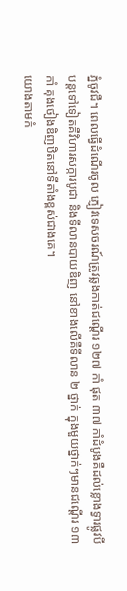ភ្នំចូវជឺ។ ពេលធ្វើដំណើរចូល ភ្ញៀវទេសចរណ៍ត្រូវឆ្លងកាត់ជណ្ដើរ ១២៧ កាំ ផុត ៣៧ កាំដំបូងគឺដល់ខ្លោងទ្វារផ្លូវបី បន្តទៅទៀតគឺវិហារសក្ការបូជា និងទីលានបាយឌិញ នៅខាងលើគឺទីលាន ២ ថ្នាក់ ក្នុងមួយថ្នាក់ៗមានជណ្ដើរ ១៣ កាំ គុងថៀងឌិញឋិតនៅទីតាំងខ្ពស់ជាងគេ។
យោងតាមកំ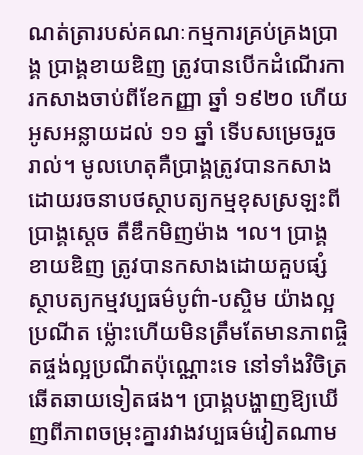ណត់ត្រារបស់គណៈកម្មការគ្រប់គ្រងប្រាង្គ ប្រាង្គខាយឌិញ ត្រូវបានបើកដំណើរការកសាងចាប់ពីខែកញ្ញា ឆ្នាំ ១៩២០ ហើយអូសអន្លាយដល់ ១១ ឆ្នាំ ទើបសម្រេចរួចរាល់។ មូលហេតុគឺប្រាង្គត្រូវបានកសាងដោយរចនាបថស្ថាបត្យកម្មខុសស្រឡះពីប្រាង្គសេ្ដច តឺឌឹកមិញម៉ាង ។ល។ ប្រាង្គខាយឌិញ ត្រូវបានកសាងដោយគួបផ្សំស្ថាបត្យកម្មវប្បធម៌បូព៌ា-បស្ចិម យ៉ាងល្អប្រណីត ម្ល៉ោះហើយមិនត្រឹមតែមានភាពផ្ចិតផ្ចង់ល្អប្រណីតប៉ុណ្ណោះទេ នៅទាំងវិចិត្រឆើតឆាយទៀតផង។ ប្រាង្គបង្ហាញឱ្យឃើញពីភាពចម្រុះគ្នារវាងវប្បធម៌វៀតណាម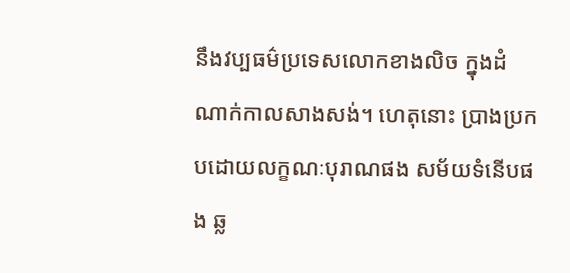នឹងវប្បធម៌ប្រទេសលោកខាងលិច ក្នុងដំណាក់កាលសាងសង់។ ហេតុនោះ ប្រាងប្រកបដោយលក្ខណៈបុរាណផង សម័យទំនើបផង ឆ្ល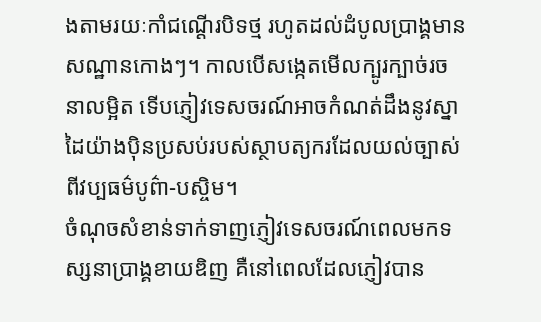ងតាមរយៈកាំជណ្ដើរបិទថ្ម រហូតដល់ដំបូលប្រាង្គមានសណ្ឋានកោងៗ។ កាលបើសង្កេតមើលក្បូរក្បាច់រចនាលម្អិត ទើបភ្ញៀវទេសចរណ៍អាចកំណត់ដឹងនូវស្នាដៃយ៉ាងប៉ិនប្រសប់របស់ស្ថាបត្យករដែលយល់ច្បាស់ពីវប្បធម៌បូព៌ា-បស្ចិម។
ចំណុចសំខាន់ទាក់ទាញភ្ញៀវទេសចរណ៍ពេលមកទស្សនាប្រាង្គខាយឌិញ គឺនៅពេលដែលភ្ញៀវបាន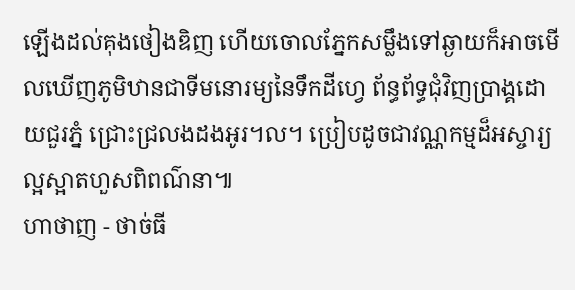ឡើងដល់គុងថៀងឌិញ ហើយចោលភ្នែកសម្លឹងទៅឆ្ងាយក៏អាចមើលឃើញភូមិឋានជាទីមនោរម្យនៃទឹកដីហ្វេ ព័ន្ធព័ទ្ធជុំវិញប្រាង្គដោយជួរភ្នំ ជ្រោះជ្រលងដងអូរ។ល។ ប្រៀបដូចជាវណ្ណកម្មដ៏អស្ចារ្យ ល្អស្អាតហួសពិពណ៌នា៕
ហាថាញ - ថាច់ធី